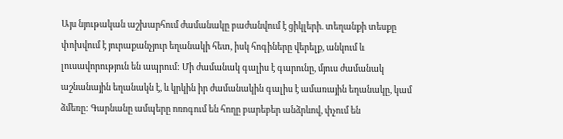Այս նյութական աշխարհում ժամանակը բաժանվում է ցիկլերի. տեղանքի տեսքը փոխվում է յուրաքանչյուր եղանակի հետ, իսկ հոգիները վերելք, անկում և լուսավորություն են ապրում: Մի ժամանակ գալիս է գարունը, մյուս ժամանակ աշնանային եղանակն է, և կրկին իր ժամանակին գալիս է ամառային եղանակը, կամ ձմեռը: Գարնանը ամպերը ոռոգում են հողը բարեբեր անձրևով, փչում են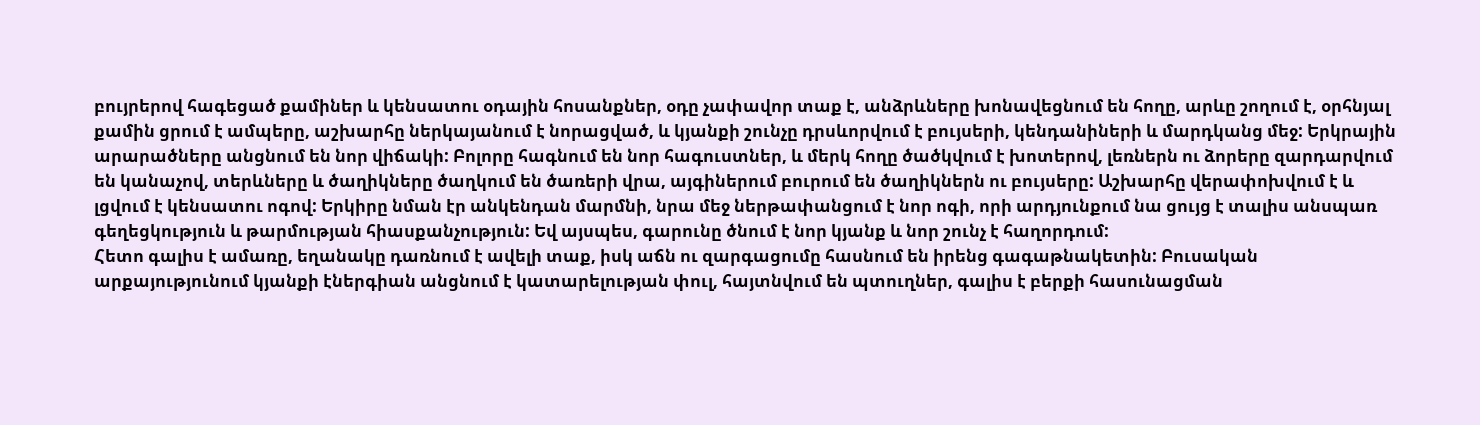բույրերով հագեցած քամիներ և կենսատու օդային հոսանքներ, օդը չափավոր տաք է, անձրևները խոնավեցնում են հողը, արևը շողում է, օրհնյալ քամին ցրում է ամպերը, աշխարհը ներկայանում է նորացված, և կյանքի շունչը դրսևորվում է բույսերի, կենդանիների և մարդկանց մեջ: Երկրային արարածները անցնում են նոր վիճակի: Բոլորը հագնում են նոր հագուստներ, և մերկ հողը ծածկվում է խոտերով, լեռներն ու ձորերը զարդարվում են կանաչով, տերևները և ծաղիկները ծաղկում են ծառերի վրա, այգիներում բուրում են ծաղիկներն ու բույսերը: Աշխարհը վերափոխվում է և լցվում է կենսատու ոգով: Երկիրը նման էր անկենդան մարմնի, նրա մեջ ներթափանցում է նոր ոգի, որի արդյունքում նա ցույց է տալիս անսպառ գեղեցկություն և թարմության հիասքանչություն: Եվ այսպես, գարունը ծնում է նոր կյանք և նոր շունչ է հաղորդում:
Հետո գալիս է ամառը, եղանակը դառնում է ավելի տաք, իսկ աճն ու զարգացումը հասնում են իրենց գագաթնակետին: Բուսական արքայությունում կյանքի էներգիան անցնում է կատարելության փուլ, հայտնվում են պտուղներ, գալիս է բերքի հասունացման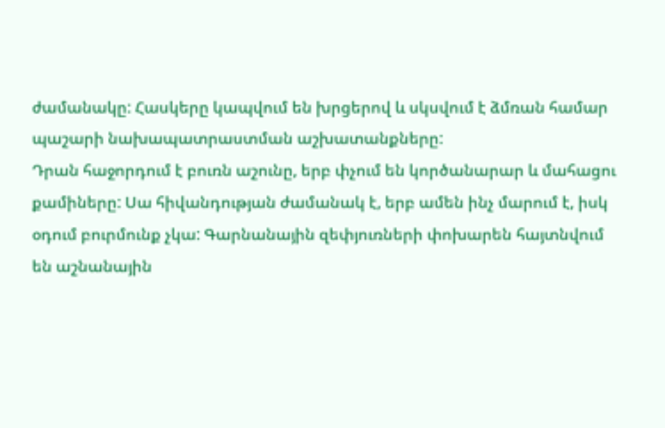ժամանակը: Հասկերը կապվում են խրցերով և սկսվում է ձմռան համար պաշարի նախապատրաստման աշխատանքները:
Դրան հաջորդում է բուռն աշունը, երբ փչում են կործանարար և մահացու քամիները: Սա հիվանդության ժամանակ է, երբ ամեն ինչ մարում է, իսկ օդում բուրմունք չկա: Գարնանային զեփյուռների փոխարեն հայտնվում են աշնանային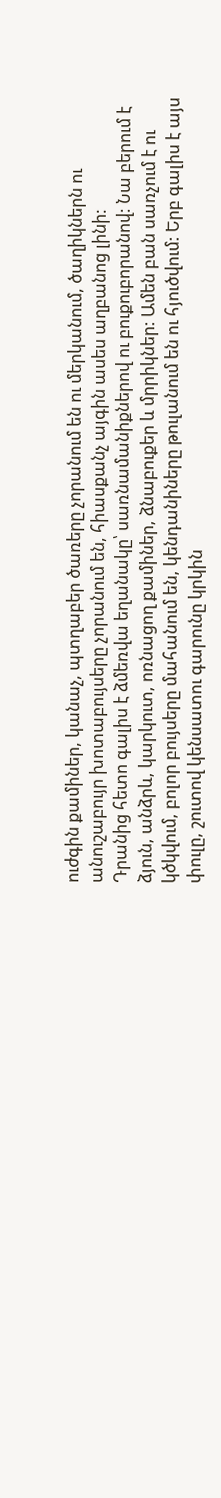ուժգին քամիներ, կանաչ, պտղաբեր ծառերը չորանում են ու մերկանում, ծաղիկներն ու անուշաբույր խոտաբույսերը չորանում են, հիասքանչ այգին ասես աղբանոց լինի:
Դրանից հետո գալիս է ձմեռվա եղանակը՝ սառնամանիքներով ու բուքուբորանով: Նա բերում է ձյուն, անձրև, կարկուտ, ոռնացող քամիներ, ձնաբուքեր և մրրիկներ: Ամեն բան սառչում է ու կծկվում, բոլոր բույսերը մահանում են, կենդանիները թուլանում են ու հյուծվում: Երբ գալիս է այս փուլը, շուտով կենսատու գարունը կրկին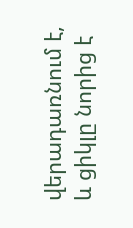վերադառնում է, և ցիկլը նորից է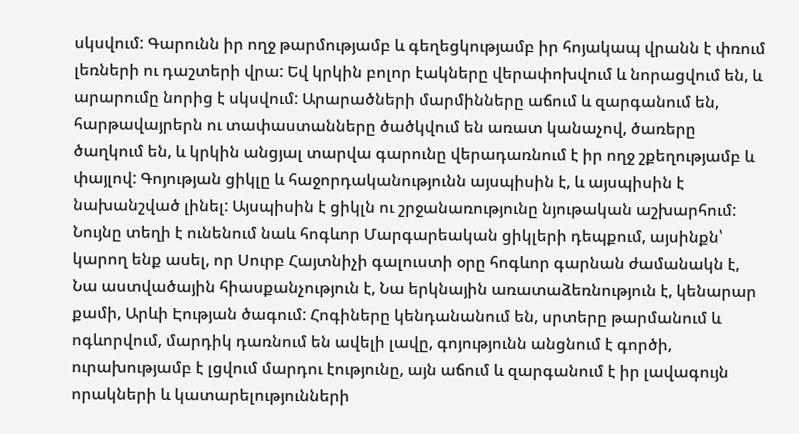սկսվում: Գարունն իր ողջ թարմությամբ և գեղեցկությամբ իր հոյակապ վրանն է փռում լեռների ու դաշտերի վրա: Եվ կրկին բոլոր էակները վերափոխվում և նորացվում են, և արարումը նորից է սկսվում: Արարածների մարմինները աճում և զարգանում են, հարթավայրերն ու տափաստանները ծածկվում են առատ կանաչով, ծառերը ծաղկում են, և կրկին անցյալ տարվա գարունը վերադառնում է իր ողջ շքեղությամբ և փայլով: Գոյության ցիկլը և հաջորդականությունն այսպիսին է, և այսպիսին է նախանշված լինել: Այսպիսին է ցիկլն ու շրջանառությունը նյութական աշխարհում:
Նույնը տեղի է ունենում նաև հոգևոր Մարգարեական ցիկլերի դեպքում, այսինքն՝ կարող ենք ասել, որ Սուրբ Հայտնիչի գալուստի օրը հոգևոր գարնան ժամանակն է, Նա աստվածային հիասքանչություն է, Նա երկնային առատաձեռնություն է, կենարար քամի, Արևի Էության ծագում: Հոգիները կենդանանում են, սրտերը թարմանում և ոգևորվում, մարդիկ դառնում են ավելի լավը, գոյությունն անցնում է գործի, ուրախությամբ է լցվում մարդու էությունը, այն աճում և զարգանում է իր լավագույն որակների և կատարելությունների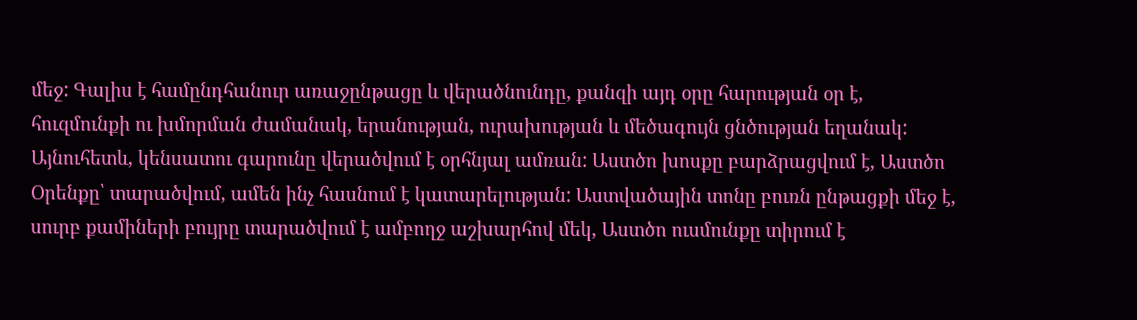մեջ: Գալիս է համընդհանուր առաջընթացը և վերածնունդը, քանզի այդ օրը հարության օր է, հուզմունքի ու խմորման ժամանակ, երանության, ուրախության և մեծագույն ցնծության եղանակ:
Այնուհետև, կենսատու գարունը վերածվում է օրհնյալ ամռան: Աստծո խոսքը բարձրացվում է, Աստծո Օրենքը՝ տարածվում, ամեն ինչ հասնում է կատարելության: Աստվածային տոնը բուռն ընթացքի մեջ է, սուրբ քամիների բույրը տարածվում է ամբողջ աշխարհով մեկ, Աստծո ուսմունքը տիրում է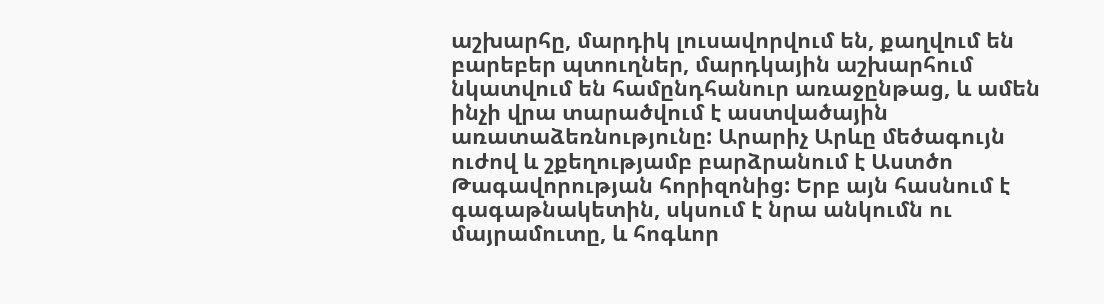աշխարհը, մարդիկ լուսավորվում են, քաղվում են բարեբեր պտուղներ, մարդկային աշխարհում նկատվում են համընդհանուր առաջընթաց, և ամեն ինչի վրա տարածվում է աստվածային առատաձեռնությունը: Արարիչ Արևը մեծագույն ուժով և շքեղությամբ բարձրանում է Աստծո Թագավորության հորիզոնից: Երբ այն հասնում է գագաթնակետին, սկսում է նրա անկումն ու մայրամուտը, և հոգևոր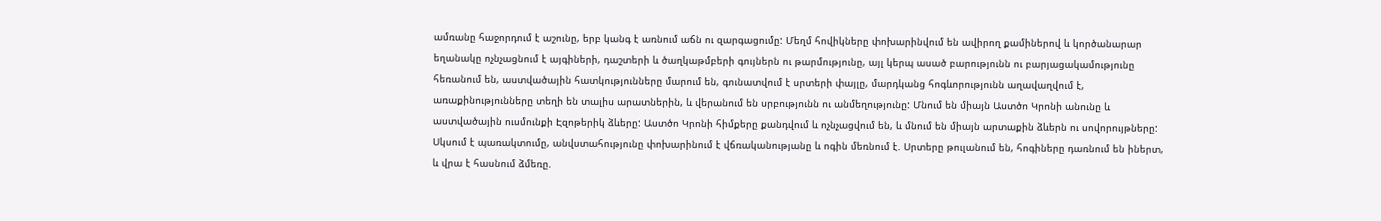ամռանը հաջորդում է աշունը, երբ կանգ է առնում աճն ու զարգացումը: Մեղմ հովիկները փոխարինվում են ավիրող քամիներով և կործանարար եղանակը ոչնչացնում է այգիների, դաշտերի և ծաղկաթմբերի գույներն ու թարմությունը, այլ կերպ ասած բարությունն ու բարյացակամությունը հեռանում են, աստվածային հատկությունները մարում են, գունատվում է սրտերի փայլը, մարդկանց հոգևորությունն աղավաղվում է, առաքինությունները տեղի են տալիս արատներին, և վերանում են սրբությունն ու անմեղությունը: Մնում են միայն Աստծո Կրոնի անունը և աստվածային ուսմունքի Էզոթերիկ ձևերը: Աստծո Կրոնի հիմքերը քանդվում և ոչնչացվում են, և մնում են միայն արտաքին ձևերն ու սովորույթները: Սկսում է պառակտումը, անվստահությունը փոխարինում է վճռականությանը և ոգին մեռնում է. Սրտերը թուլանում են, հոգիները դառնում են իներտ, և վրա է հասնում ձմեռը.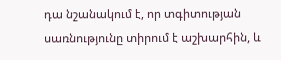դա նշանակում է, որ տգիտության սառնությունը տիրում է աշխարհին, և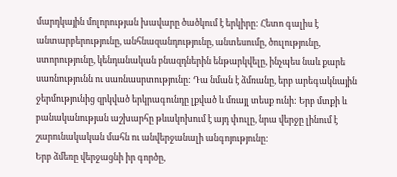մարդկային մոլորության խավարը ծածկում է երկիրը: Հետո գալիս է անտարբերությունը, անհնազանդությունը, անտեսումը, ծուլությունը, ստորությունը, կենդանական բնազդներին ենթարկվելը, ինչպես նաև քարե սառնությունն ու սառնասրտությունը: Դա նման է ձմռանը, երբ արեգակնային ջերմությունից զրկված երկրագունդը լքված և մռայլ տեսք ունի: Երբ մտքի և բանականության աշխարհը թևակոխում է այդ փուլը, նրա վերջը լինում է շարունակական մահն ու անվերջանալի անգոյությունը:
Երբ ձմեռը վերջացնի իր գործը,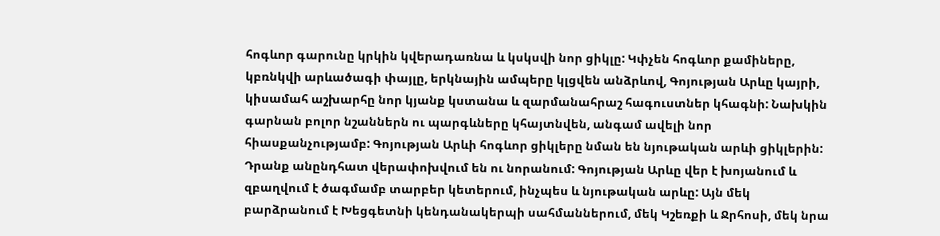հոգևոր գարունը կրկին կվերադառնա և կսկսվի նոր ցիկլը: Կփչեն հոգևոր քամիները, կբռնկվի արևածագի փայլը, երկնային ամպերը կլցվեն անձրևով, Գոյության Արևը կայրի, կիսամահ աշխարհը նոր կյանք կստանա և զարմանահրաշ հագուստներ կհագնի: Նախկին գարնան բոլոր նշաններն ու պարգևները կհայտնվեն, անգամ ավելի նոր հիասքանչությամբ: Գոյության Արևի հոգևոր ցիկլերը նման են նյութական արևի ցիկլերին: Դրանք անընդհատ վերափոխվում են ու նորանում: Գոյության Արևը վեր է խոյանում և զբաղվում է ծագմամբ տարբեր կետերում, ինչպես և նյութական արևը: Այն մեկ բարձրանում է Խեցգետնի կենդանակերպի սահմաններում, մեկ Կշեռքի և Ջրհոսի, մեկ նրա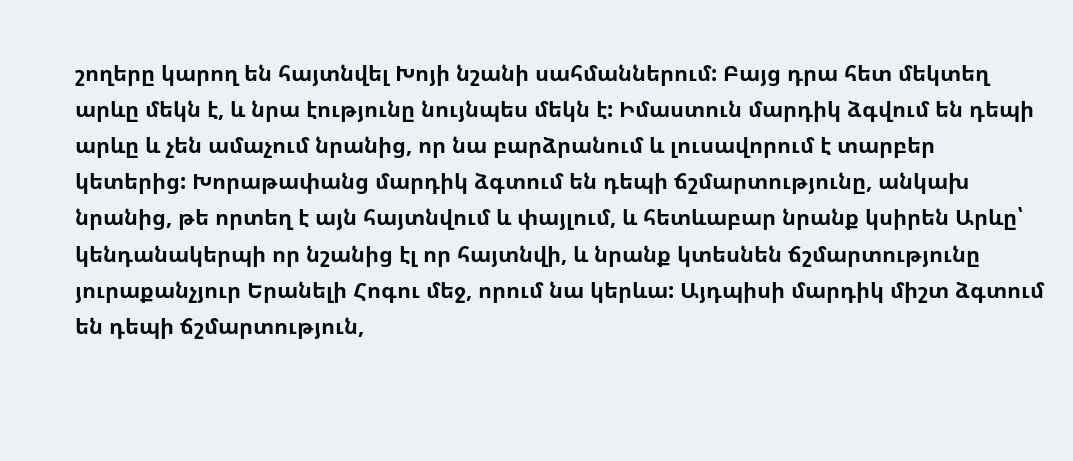շողերը կարող են հայտնվել Խոյի նշանի սահմաններում: Բայց դրա հետ մեկտեղ արևը մեկն է, և նրա էությունը նույնպես մեկն է: Իմաստուն մարդիկ ձգվում են դեպի արևը և չեն ամաչում նրանից, որ նա բարձրանում և լուսավորում է տարբեր կետերից: Խորաթափանց մարդիկ ձգտում են դեպի ճշմարտությունը, անկախ նրանից, թե որտեղ է այն հայտնվում և փայլում, և հետևաբար նրանք կսիրեն Արևը՝ կենդանակերպի որ նշանից էլ որ հայտնվի, և նրանք կտեսնեն ճշմարտությունը յուրաքանչյուր Երանելի Հոգու մեջ, որում նա կերևա: Այդպիսի մարդիկ միշտ ձգտում են դեպի ճշմարտություն,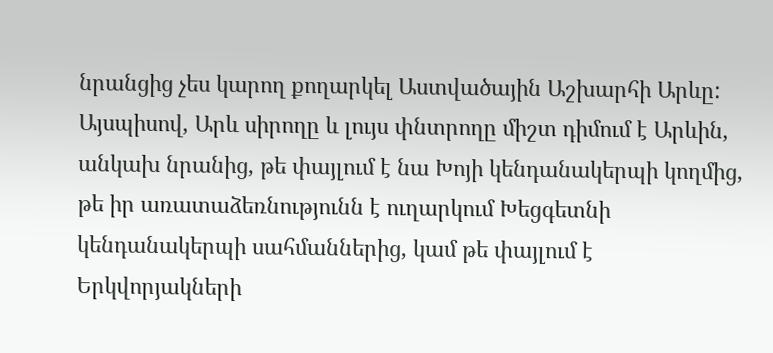նրանցից չես կարող քողարկել Աստվածային Աշխարհի Արևը: Այսպիսով, Արև սիրողը և լույս փնտրողը միշտ դիմում է Արևին, անկախ նրանից, թե փայլում է նա Խոյի կենդանակերպի կողմից, թե իր առատաձեռնությունն է ուղարկում Խեցգետնի կենդանակերպի սահմաններից, կամ թե փայլում է Երկվորյակների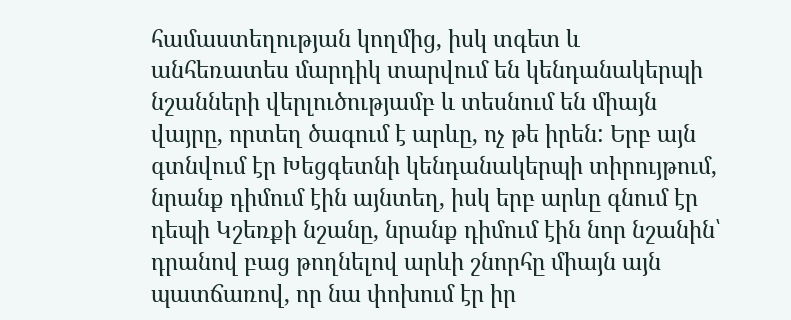համաստեղության կողմից, իսկ տգետ և անհեռատես մարդիկ տարվում են կենդանակերպի նշանների վերլուծությամբ և տեսնում են միայն վայրը, որտեղ ծագում է արևը, ոչ թե իրեն: Երբ այն գտնվում էր Խեցգետնի կենդանակերպի տիրույթում, նրանք դիմում էին այնտեղ, իսկ երբ արևը գնում էր դեպի Կշեռքի նշանը, նրանք դիմում էին նոր նշանին՝ դրանով բաց թողնելով արևի շնորհը միայն այն պատճառով, որ նա փոխում էր իր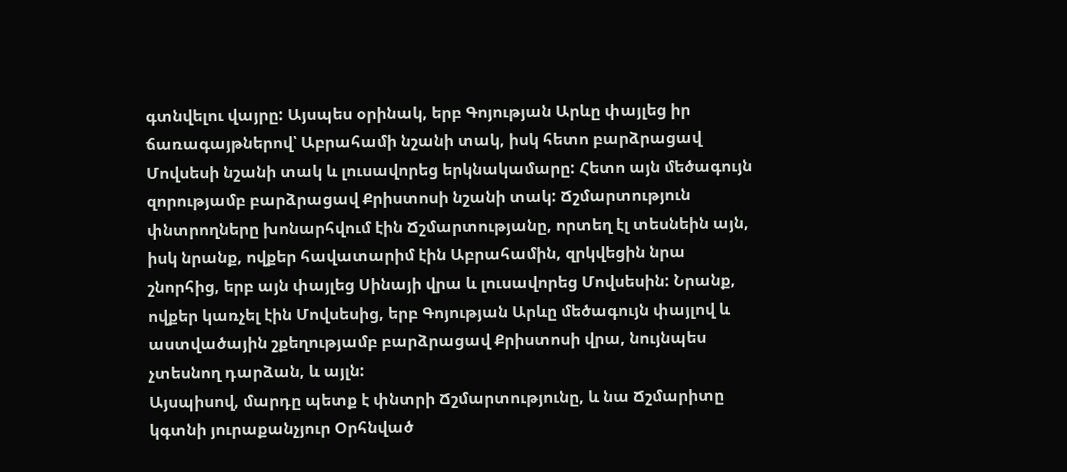գտնվելու վայրը: Այսպես օրինակ, երբ Գոյության Արևը փայլեց իր ճառագայթներով՝ Աբրահամի նշանի տակ, իսկ հետո բարձրացավ Մովսեսի նշանի տակ և լուսավորեց երկնակամարը: Հետո այն մեծագույն զորությամբ բարձրացավ Քրիստոսի նշանի տակ: Ճշմարտություն փնտրողները խոնարհվում էին Ճշմարտությանը, որտեղ էլ տեսնեին այն, իսկ նրանք, ովքեր հավատարիմ էին Աբրահամին, զրկվեցին նրա շնորհից, երբ այն փայլեց Սինայի վրա և լուսավորեց Մովսեսին: Նրանք, ովքեր կառչել էին Մովսեսից, երբ Գոյության Արևը մեծագույն փայլով և աստվածային շքեղությամբ բարձրացավ Քրիստոսի վրա, նույնպես չտեսնող դարձան, և այլն:
Այսպիսով, մարդը պետք է փնտրի Ճշմարտությունը, և նա Ճշմարիտը կգտնի յուրաքանչյուր Օրհնված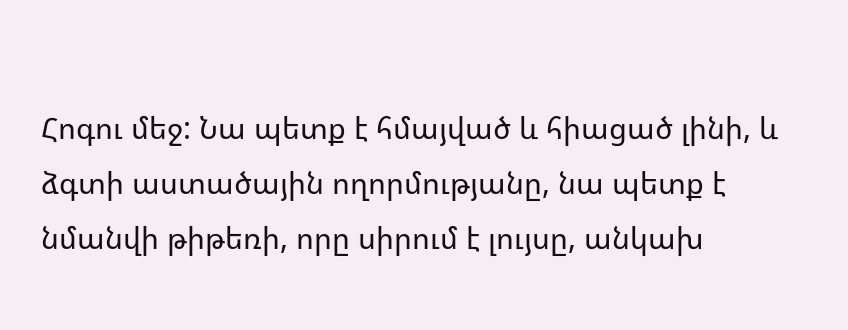Հոգու մեջ: Նա պետք է հմայված և հիացած լինի, և ձգտի աստածային ողորմությանը, նա պետք է նմանվի թիթեռի, որը սիրում է լույսը, անկախ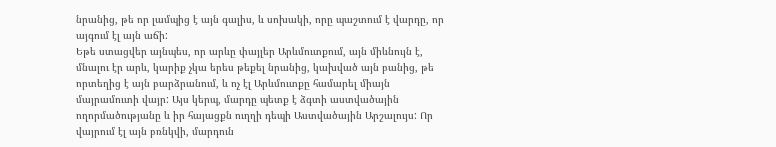նրանից, թե որ լամպից է այն գալիս, և սոխակի, որը պաշտում է վարդը, որ այգում էլ այն աճի:
Եթե ստացվեր այնպես, որ արևը փայլեր Արևմուտքում, այն միևնույն է, մնալու էր արև, կարիք չկա երես թեքել նրանից, կախված այն բանից, թե որտեղից է այն բարձրանում, և ոչ էլ Արևմուտքը համարել միայն մայրամուտի վայր: Այս կերպ, մարդը պետք է ձգտի աստվածային ողորմածությանը և իր հայացքն ուղղի դեպի Աստվածային Արշալույս: Որ վայրում էլ այն բռնկվի, մարդուն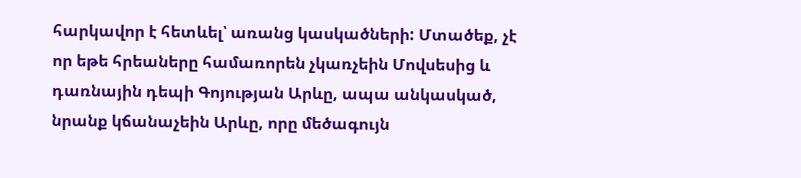հարկավոր է հետևել՝ առանց կասկածների: Մտածեք, չէ որ եթե հրեաները համառորեն չկառչեին Մովսեսից և դառնային դեպի Գոյության Արևը, ապա անկասկած, նրանք կճանաչեին Արևը, որը մեծագույն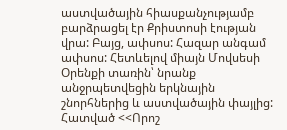աստվածային հիասքանչությամբ բարձրացել էր Քրիստոսի էության վրա: Բայց, ափսոս: Հազար անգամ ափսոս: Հետևելով միայն Մովսեսի Օրենքի տառին՝ նրանք անջրպետվեցին երկնային շնորհներից և աստվածային փայլից:
Հատված <<Որոշ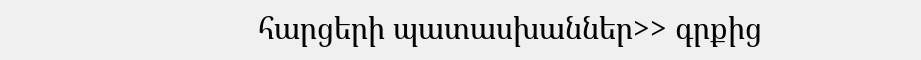հարցերի պատասխաններ>> գրքից